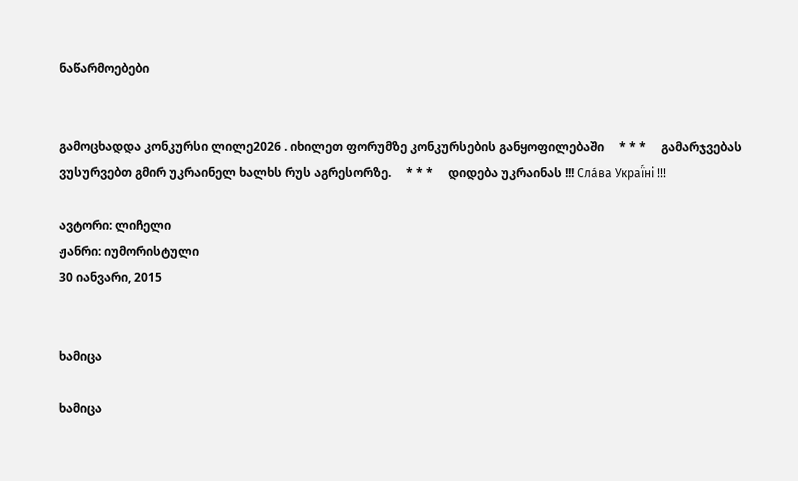ნაწარმოებები


გამოცხადდა კონკურსი ლილე2026 . იხილეთ ფორუმზე კონკურსების განყოფილებაში     * * *     გამარჯვებას ვუსურვებთ გმირ უკრაინელ ხალხს რუს აგრესორზე.     * * *     დიდება უკრაინას !!! Сла́ва Украї́ні !!!

ავტორი: ლიჩელი
ჟანრი: იუმორისტული
30 იანვარი, 2015


ხამიცა

ხამიცა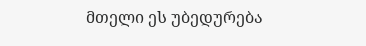მთელი ეს უბედურება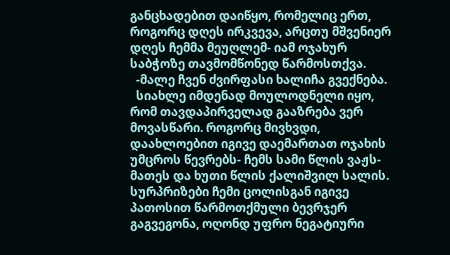განცხადებით დაიწყო, რომელიც ერთ, როგორც დღეს ირკვევა, არცთუ მშვენიერ დღეს ჩემმა მეუღლემ- იამ ოჯახურ საბჭოზე თავმომწონედ წარმოსთქვა.
  -მალე ჩვენ ძვირფასი ხალიჩა გვექნება.
  სიახლე იმდენად მოულოდნელი იყო, რომ თავდაპირველად გააზრება ვერ მოვასწარი. როგორც მივხვდი, დაახლოებით იგივე დაემართათ ოჯახის უმცროს წევრებს- ჩემს სამი წლის ვაჟს- მათეს და ხუთი წლის ქალიშვილ სალის. სურპრიზები ჩემი ცოლისგან იგივე პათოსით წარმოთქმული ბევრჯერ გაგვეგონა, ოღონდ უფრო ნეგატიური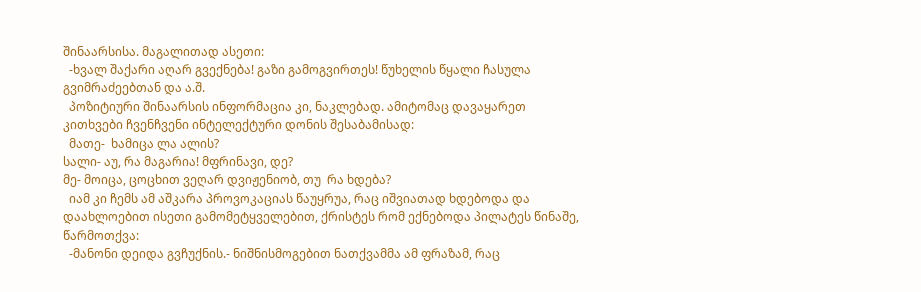შინაარსისა. მაგალითად ასეთი:
  -ხვალ შაქარი აღარ გვექნება! გაზი გამოგვირთეს! წუხელის წყალი ჩასულა გვიმრაძეებთან და ა.შ.
  პოზიტიური შინაარსის ინფორმაცია კი, ნაკლებად. ამიტომაც დავაყარეთ კითხვები ჩვენჩვენი ინტელექტური დონის შესაბამისად:
  მათე-  ხამიცა ლა ალის?
სალი- აუ, რა მაგარია! მფრინავი, დე?
მე- მოიცა, ცოცხით ვეღარ დვიჟენიობ, თუ  რა ხდება?
  იამ კი ჩემს ამ აშკარა პროვოკაციას წაუყრუა, რაც იშვიათად ხდებოდა და დაახლოებით ისეთი გამომეტყველებით, ქრისტეს რომ ექნებოდა პილატეს წინაშე, წარმოთქვა:
  -მანონი დეიდა გვჩუქნის.- ნიშნისმოგებით ნათქვამმა ამ ფრაზამ, რაც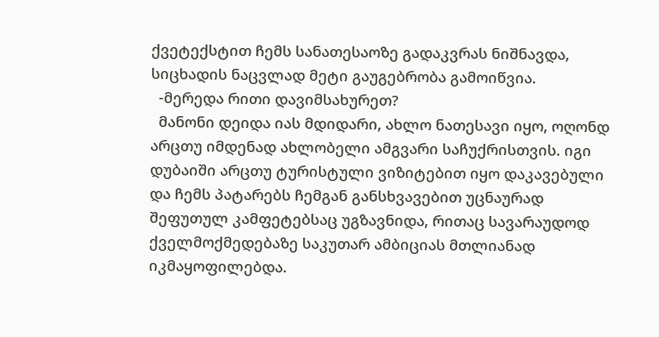ქვეტექსტით ჩემს სანათესაოზე გადაკვრას ნიშნავდა, სიცხადის ნაცვლად მეტი გაუგებრობა გამოიწვია.
  -მერედა რითი დავიმსახურეთ?
  მანონი დეიდა იას მდიდარი, ახლო ნათესავი იყო, ოღონდ არცთუ იმდენად ახლობელი ამგვარი საჩუქრისთვის. იგი დუბაიში არცთუ ტურისტული ვიზიტებით იყო დაკავებული და ჩემს პატარებს ჩემგან განსხვავებით უცნაურად შეფუთულ კამფეტებსაც უგზავნიდა, რითაც სავარაუდოდ ქველმოქმედებაზე საკუთარ ამბიციას მთლიანად იკმაყოფილებდა.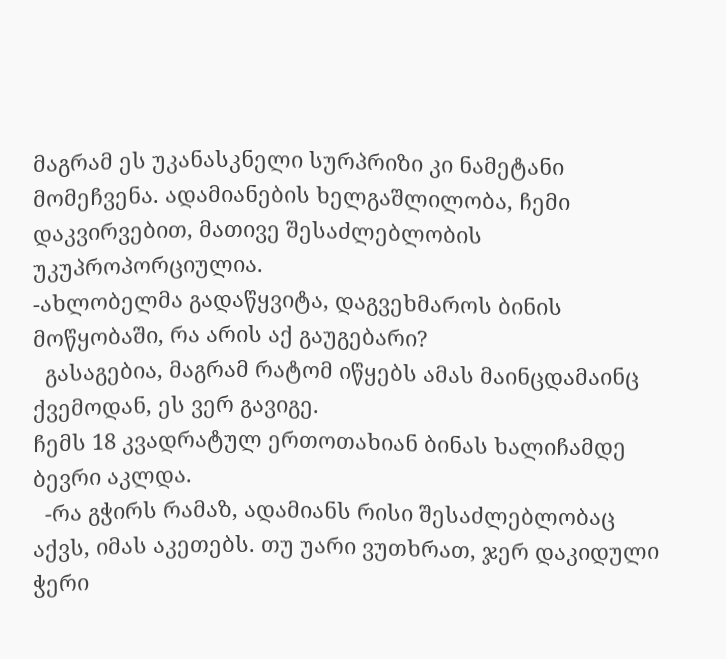მაგრამ ეს უკანასკნელი სურპრიზი კი ნამეტანი მომეჩვენა. ადამიანების ხელგაშლილობა, ჩემი დაკვირვებით, მათივე შესაძლებლობის უკუპროპორციულია.
-ახლობელმა გადაწყვიტა, დაგვეხმაროს ბინის მოწყობაში, რა არის აქ გაუგებარი?
  გასაგებია, მაგრამ რატომ იწყებს ამას მაინცდამაინც ქვემოდან, ეს ვერ გავიგე.
ჩემს 18 კვადრატულ ერთოთახიან ბინას ხალიჩამდე ბევრი აკლდა.
  -რა გჭირს რამაზ, ადამიანს რისი შესაძლებლობაც აქვს, იმას აკეთებს. თუ უარი ვუთხრათ, ჯერ დაკიდული ჭერი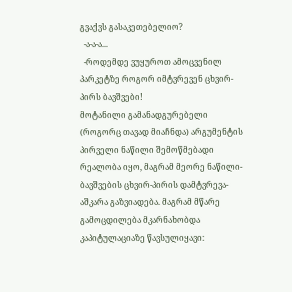გვაქვს გასაკეთებელიო?
  -ა-ა-ა...
  -როდემდე ვუყუროთ ამოცვენილ პარკეტზე როგორ იმტვრევენ ცხვირ-პირს ბავშვები!
მოტანილი გამანადგურებელი (როგორც თავად მიაჩნდა) არგუმენტის პირველი ნაწილი შემოწმებადი რეალობა იყო, მაგრამ მეორე ნაწილი- ბავშვების ცხვირ-პირის დამტვრევა- აშკარა გაზვიადება. მაგრამ მწარე გამოცდილება მკარნახობდა კაპიტულაციაზე წავსულიყავი: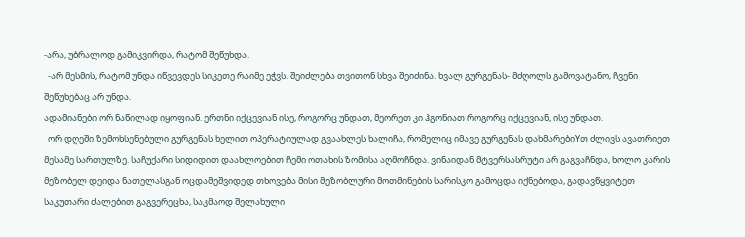-არა, უბრალოდ გამიკვირდა, რატომ შეწუხდა.
  -არ მესმის, რატომ უნდა იწვევდეს სიკეთე რაიმე ეჭვს. შეიძლება თვითონ სხვა შეიძინა. ხვალ გურგენას- მძღოლს გამოვატანო, ჩვენი შეწუხებაც არ უნდა.
ადამიანები ორ ნაწილად იყოფიან. ერთნი იქცევიან ისე, როგორც უნდათ, მეორეთ კი ჰგონიათ როგორც იქცევიან, ისე უნდათ.
  ორ დღეში ზემოხსენებული გურგენას ხელით ოპერატიულად გვაახლეს ხალიჩა, რომელიც იმავე გურგენას დახმარებიYთ ძლივს ავათრიეთ მესამე სართულზე. საჩუქარი სიდიდით დაახლოებით ჩემი ოთახის ზომისა აღმოჩნდა. ვინაიდან მტვერსასრუტი არ გაგვაჩნდა, ხოლო კარის მეზობელ დეიდა ნათელასგან ოცდამეშვიდედ თხოვება მისი მეზობლური მოთმინების სარისკო გამოცდა იქნებოდა, გადავწყვიტეთ საკუთარი ძალებით გაგვერეცხა, საკმაოდ შელახული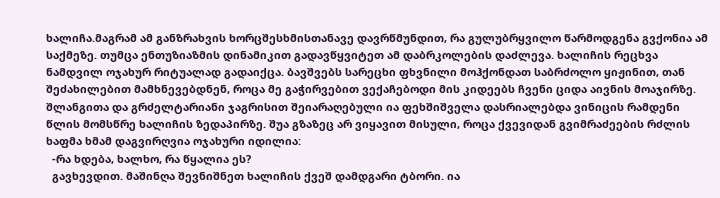ხალიჩა.მაგრამ ამ განზრახვის ხორცშესხმისთანავე დავრწმუნდით, რა გულუბრყვილო წარმოდგენა გვქონია ამ საქმეზე. თუმცა ენთუზიაზმის დინამიკით გადავწყვიტეთ ამ დაბრკოლების დაძლევა. ხალიჩის რეცხვა ნამდვილ ოჯახურ რიტუალად გადაიქცა. ბავშვებს სარეცხი ფხვნილი მოჰქონდათ საბრძოლო ყიჟინით, თან შეძახილებით მამხნევებდნენ, როცა მე გაჭირვებით ვექაჩებოდი მის კიდეებს ჩვენი ციდა აივნის მოაჯირზე.  შლანგითა და გრძელტარიანი ჯაგრისით შეიარაღებული ია ფეხშიშველა დასრიალებდა ვინიცის რამდენი წლის მომსწრე ხალიჩის ზედაპირზე. შუა გზაზეც არ ვიყავით მისული, როცა ქვევიდან გვიმრაძეების რძლის ხაფმა ხმამ დაგვირღვია ოჯახური იდილია:
  -რა ხდება, ხალხო, რა წყალია ეს?
  გავხევდით. მაშინღა შევნიშნეთ ხალიჩის ქვეშ დამდგარი ტბორი. ია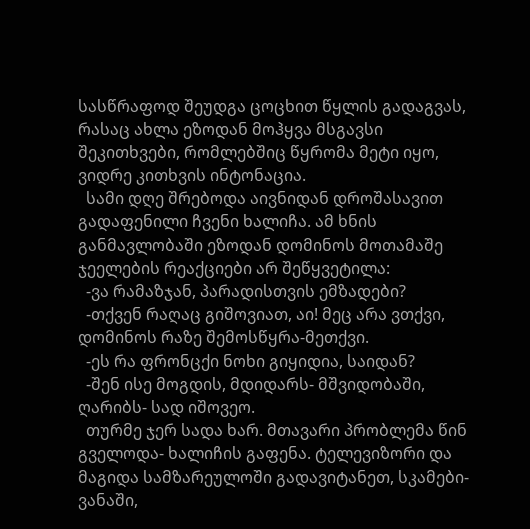სასწრაფოდ შეუდგა ცოცხით წყლის გადაგვას, რასაც ახლა ეზოდან მოჰყვა მსგავსი შეკითხვები, რომლებშიც წყრომა მეტი იყო, ვიდრე კითხვის ინტონაცია.
  სამი დღე შრებოდა აივნიდან დროშასავით გადაფენილი ჩვენი ხალიჩა. ამ ხნის განმავლობაში ეზოდან დომინოს მოთამაშე ჯეელების რეაქციები არ შეწყვეტილა:
  -ვა რამაზჯან, პარადისთვის ემზადები?
  -თქვენ რაღაც გიშოვიათ, აი! მეც არა ვთქვი, დომინოს რაზე შემოსწყრა-მეთქვი.
  -ეს რა ფრონცქი ნოხი გიყიდია, საიდან?
  -შენ ისე მოგდის, მდიდარს- მშვიდობაში, ღარიბს- სად იშოვეო.
  თურმე ჯერ სადა ხარ. მთავარი პრობლემა წინ გველოდა- ხალიჩის გაფენა. ტელევიზორი და მაგიდა სამზარეულოში გადავიტანეთ, სკამები- ვანაში,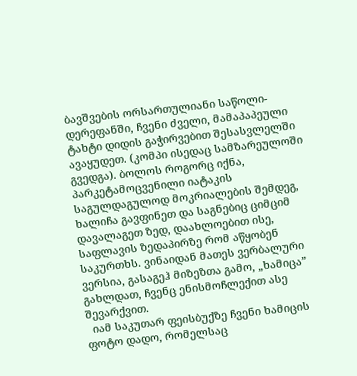ბავშვების ორსართულიანი საწოლი- დერეფანში, ჩვენი ძველი, მამაპაპეული ტახტი დიდის გაჭირვებით შესასვლელში ავაყუდეთ. (კომპი ისედაც სამზარეულოში გვედგა). ბოლოს როგორც იქნა, პარკეტამოცვენილი იატაკის საგულდაგულოდ მოკრიალების შემდეგ, ხალიჩა გავფინეთ და საგნებიც ციმციმ დავალაგეთ ზედ, დაახლოებით ისე, საფლავის ზედაპირზე რომ აწყობენ საკურთხს. ვინაიდან მათეს ვერბალური ვერსია, გასაგეჰ მიზეზთა გამო, „ხამიცა” გახლდათ, ჩვენც ენისმოჩლექით ასე შევარქვით.
  იამ საკუთარ ფეისბუქზე ჩვენი ხამიცის ფოტო დადო, რომელსაც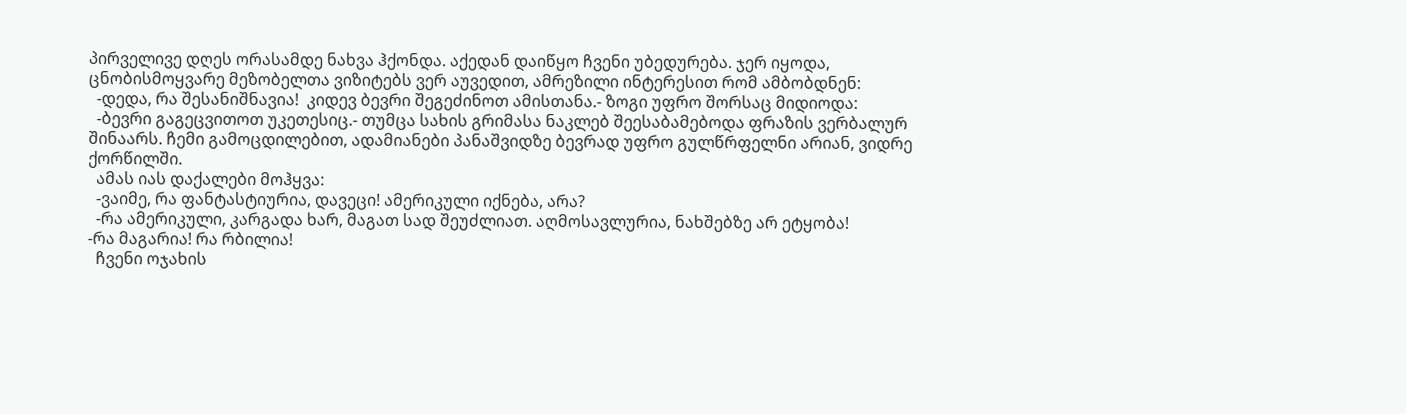პირველივე დღეს ორასამდე ნახვა ჰქონდა. აქედან დაიწყო ჩვენი უბედურება. ჯერ იყოდა, ცნობისმოყვარე მეზობელთა ვიზიტებს ვერ აუვედით, ამრეზილი ინტერესით რომ ამბობდნენ:
  -დედა, რა შესანიშნავია!  კიდევ ბევრი შეგეძინოთ ამისთანა.- ზოგი უფრო შორსაც მიდიოდა:
  -ბევრი გაგეცვითოთ უკეთესიც.- თუმცა სახის გრიმასა ნაკლებ შეესაბამებოდა ფრაზის ვერბალურ შინაარს. ჩემი გამოცდილებით, ადამიანები პანაშვიდზე ბევრად უფრო გულწრფელნი არიან, ვიდრე ქორწილში.
  ამას იას დაქალები მოჰყვა:
  -ვაიმე, რა ფანტასტიურია, დავეცი! ამერიკული იქნება, არა?
  -რა ამერიკული, კარგადა ხარ, მაგათ სად შეუძლიათ. აღმოსავლურია, ნახშებზე არ ეტყობა!
-რა მაგარია! რა რბილია!
  ჩვენი ოჯახის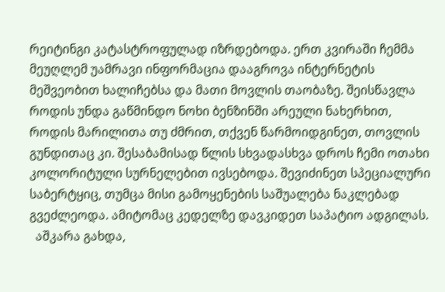რეიტინგი კატასტროფულად იზრდებოდა. ერთ კვირაში ჩემმა მეუღლემ უამრავი ინფორმაცია დააგროვა ინტერნეტის მეშვეობით ხალიჩებსა და მათი მოვლის თაობაზე. შეისწავლა როდის უნდა გაწმინდო ნოხი ბენზინში არეული ნახერხით,  როდის მარილითა თუ ძმრით, თქვენ წარმოიდგინეთ, თოვლის გუნდითაც კი. შესაბამისად წლის სხვადასხვა დროს ჩემი ოთახი კოლორიტული სურნელებით ივსებოდა. შევიძინეთ სპეციალური საბერტყიც, თუმცა მისი გამოყენების საშუალება ნაკლებად გვეძლეოდა. ამიტომაც კედელზე დავკიდეთ საპატიო ადგილას.
  აშკარა გახდა,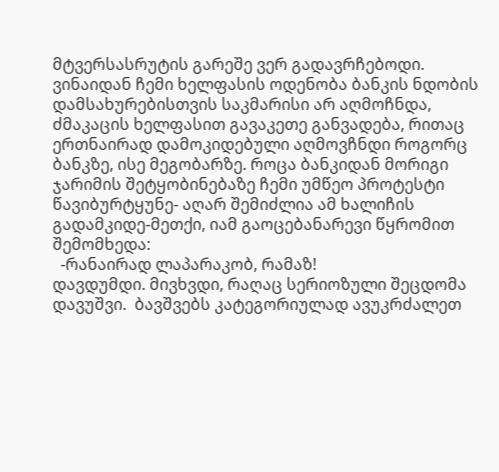მტვერსასრუტის გარეშე ვერ გადავრჩებოდი. ვინაიდან ჩემი ხელფასის ოდენობა ბანკის ნდობის დამსახურებისთვის საკმარისი არ აღმოჩნდა, ძმაკაცის ხელფასით გავაკეთე განვადება, რითაც ერთნაირად დამოკიდებული აღმოვჩნდი როგორც ბანკზე, ისე მეგობარზე. როცა ბანკიდან მორიგი ჯარიმის შეტყობინებაზე ჩემი უმწეო პროტესტი წავიბურტყუნე- აღარ შემიძლია ამ ხალიჩის გადამკიდე-მეთქი, იამ გაოცებანარევი წყრომით შემომხედა:
  -რანაირად ლაპარაკობ, რამაზ!
დავდუმდი. მივხვდი, რაღაც სერიოზული შეცდომა დავუშვი.  ბავშვებს კატეგორიულად ავუკრძალეთ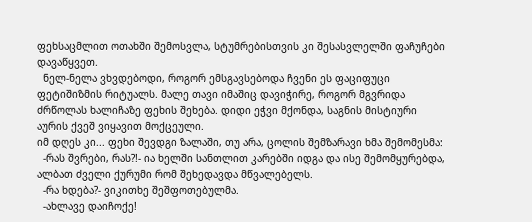ფეხსაცმლით ოთახში შემოსვლა, სტუმრებისთვის კი შესასვლელში ფაჩუჩები დავაწყვეთ.
  ნელ-ნელა ვხვდებოდი, როგორ ემსგავსებოდა ჩვენი ეს ფაციფუცი ფეტიშიზმის რიტუალს. მალე თავი იმაშიც დავიჭირე, როგორ მგვრიდა ძრწოლას ხალიჩაზე ფეხის შეხება. დიდი ეჭვი მქონდა, საგნის მისტიური აურის ქვეშ ვიყავით მოქცეული.
იმ დღეს კი... ფეხი შევდგი ზალაში, თუ არა, ცოლის შემზარავი ხმა შემომესმა:
  -რას შვრები, რას?!- ია ხელში სანთლით კარებში იდგა და ისე შემომყურებდა, ალბათ ძველი ქურუმი რომ შეხედავდა მწვალებელს.
  -რა ხდება?- ვიკითხე შეშფოთებულმა.
  -ახლავე დაიჩოქე!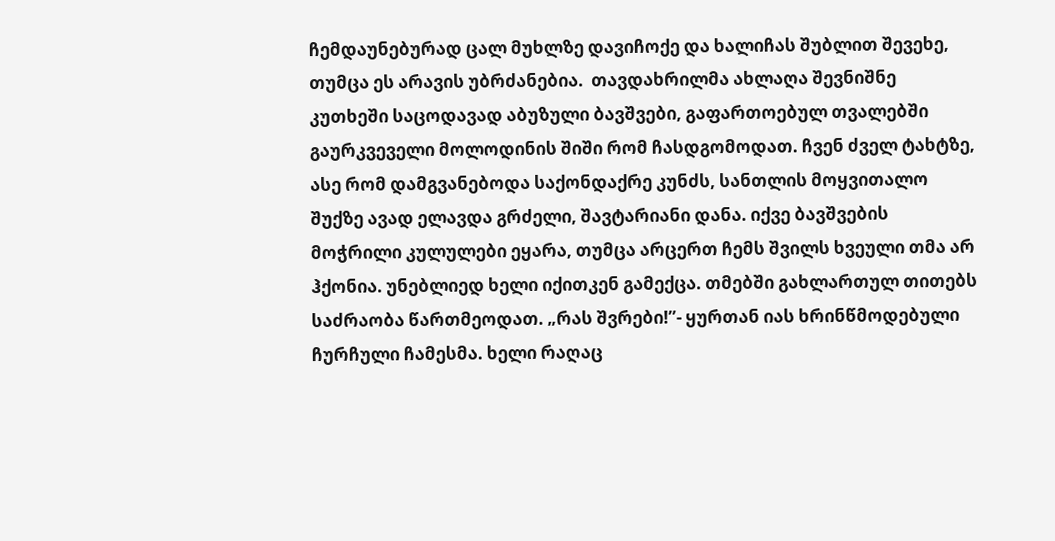ჩემდაუნებურად ცალ მუხლზე დავიჩოქე და ხალიჩას შუბლით შევეხე, თუმცა ეს არავის უბრძანებია.  თავდახრილმა ახლაღა შევნიშნე კუთხეში საცოდავად აბუზული ბავშვები, გაფართოებულ თვალებში გაურკვეველი მოლოდინის შიში რომ ჩასდგომოდათ. ჩვენ ძველ ტახტზე, ასე რომ დამგვანებოდა საქონდაქრე კუნძს, სანთლის მოყვითალო შუქზე ავად ელავდა გრძელი, შავტარიანი დანა. იქვე ბავშვების მოჭრილი კულულები ეყარა, თუმცა არცერთ ჩემს შვილს ხვეული თმა არ ჰქონია. უნებლიედ ხელი იქითკენ გამექცა. თმებში გახლართულ თითებს საძრაობა წართმეოდათ. „რას შვრები!”- ყურთან იას ხრინწმოდებული ჩურჩული ჩამესმა. ხელი რაღაც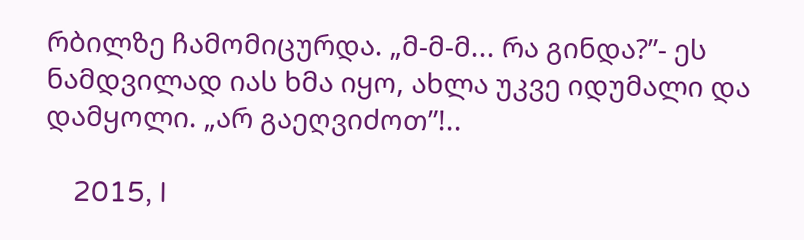რბილზე ჩამომიცურდა. „მ-მ-მ... რა გინდა?”- ეს ნამდვილად იას ხმა იყო, ახლა უკვე იდუმალი და დამყოლი. „არ გაეღვიძოთ”!..

    2015, I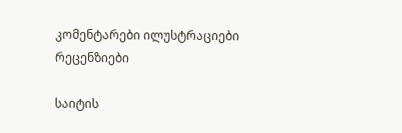კომენტარები ილუსტრაციები რეცენზიები

საიტის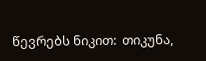წევრებს ნიკით:  თიკუნა,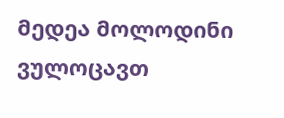მედეა მოლოდინი ვულოცავთ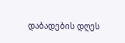დაბადების დღეს